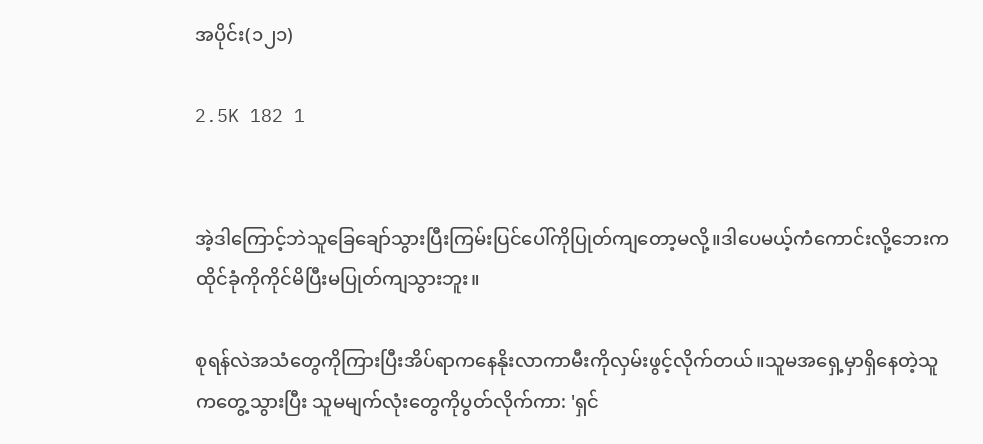အပိုင်း(၁၂၁)

2.5K 182 1


အဲ့ဒါကြောင့်ဘဲသူခြေချော်သွားပြီးကြမ်းပြင်ပေါ်ကိုပြုတ်ကျတော့မလို့။ဒါပေမယ့်ကံကောင်းလို့ဘေးကထိုင်ခုံကိုကိုင်မိပြီးမပြုတ်ကျသွားဘူး။

စုရန်လဲအသံတွေကိုကြားပြီးအိပ်ရာကနေနိုးလာကာမီးကိုလှမ်းဖွင့်လိုက်တယ်။သူမအရှေ့မှာရှိနေတဲ့သူကတွေ့သွားပြီး သူမမျက်လုံးတွေကိုပွတ်လိုက်ကာ: 'ရှင်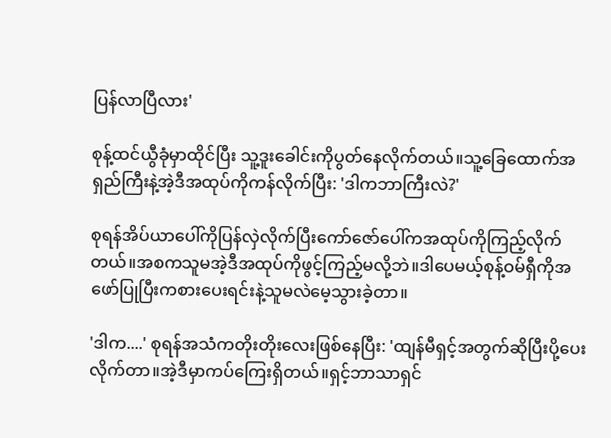ပြန်လာပြီလား'

စုန့်ထင်ယွီခုံမှာထိုင်ပြီး သူ့ဒူးခေါင်းကိုပွတ်နေလိုက်တယ်။သူ့ခြေထောက်အရှည်ကြီးနဲ့အဲ့ဒီအထုပ်ကိုကန်လိုက်ပြီး: 'ဒါကဘာကြီးလဲ?'

စုရန်အိပ်ယာပေါ်ကိုပြန်လှဲလိုက်ပြီးကော်ဇော်ပေါ်ကအထုပ်ကိုကြည့်လိုက်တယ်။အစကသူမအဲ့ဒီအထုပ်ကိုဖွင့်ကြည့်မလို့ဘဲ။ဒါပေမယ့်စုန့်ဝမ်ရှီကိုအဖော်ပြုပြီးကစားပေးရင်းနဲ့သူမလဲမေ့သွားခဲ့တာ။

'ဒါက....' စုရန်အသံကတိုးတိုးလေးဖြစ်နေပြီး: 'ထျန်မီရှင့်အတွက်ဆိုပြီးပို့ပေးလိုက်တာ။အဲ့ဒီမှာကပ်ကြေးရှိတယ်။ရှင့်ဘာသာရှင်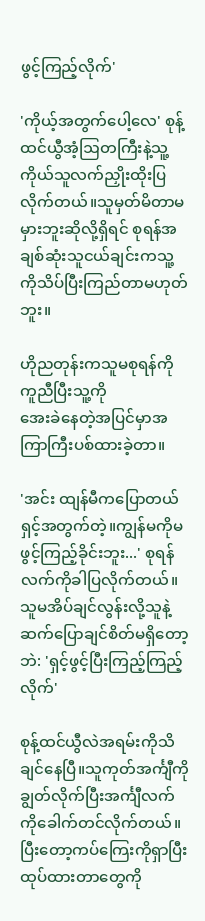ဖွင့်ကြည့်လိုက်'

'ကိုယ့်အတွက်ပေါ့လေ' စုန့်ထင်ယွီအံ့ဩတကြီးနဲ့သူ့ကိုယ်သူလက်ညှိုးထိုးပြလိုက်တယ်။သူမှတ်မိတာမမှားဘူးဆိုလို့ရှိရင် စုရန်အချစ်ဆုံးသူငယ်ချင်းကသူ့ကိုသိပ်ပြီးကြည်တာမဟုတ်ဘူး။

ဟိုညတုန်းကသူမစုရန်ကိုကူညီပြီးသူ့ကို
အေးခဲနေတဲ့အပြင်မှာအကြာကြီးပစ်ထားခဲ့တာ။

'အင်း ထျန်မီကပြောတယ်ရှင့်အတွက်တဲ့။ကျွန်မကိုမဖွင့်ကြည့်ခိုင်းဘူး...' စုရန်လက်ကိုခါပြလိုက်တယ်။သူမအိပ်ချင်လွန်းလို့သူနဲ့ဆက်ပြောချင်စိတ်မရှိတော့ဘဲ: 'ရှင့်ဖွင့်ပြီးကြည့်ကြည့်လိုက်'

စုန့်ထင်ယွီလဲအရမ်းကိုသိချင်နေပြီ။သူကုတ်အင်္ကျီကိုချွတ်လိုက်ပြီးအင်္ကျီလက်ကိုခေါက်တင်လိုက်တယ်။ပြီးတော့ကပ်ကြေးကိုရှာပြီးထုပ်ထားတာတွေကို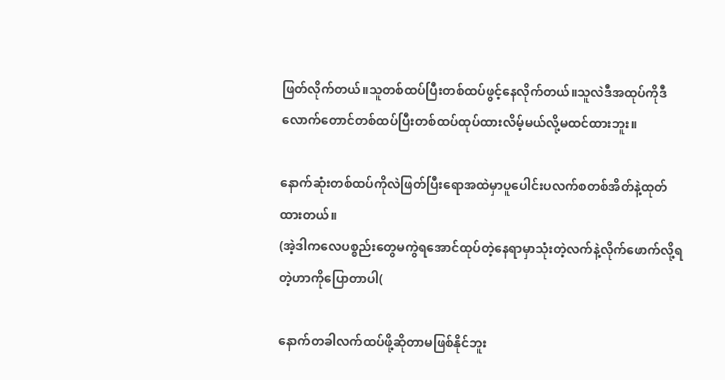ဖြတ်လိုက်တယ်။သူတစ်ထပ်ပြီးတစ်ထပ်ဖွင့်နေလိုက်တယ်။သူလဲဒီအထုပ်ကိုဒီလောက်တောင်တစ်ထပ်ပြီးတစ်ထပ်ထုပ်ထားလိမ့်မယ်လို့မထင်ထားဘူး။

နောက်ဆုံးတစ်ထပ်ကိုလဲဖြတ်ပြီးရောအထဲမှာပူပေါင်းပလက်စတစ်အိတ်နဲ့ထုတ်ထားတယ်။
(အဲ့ဒါကလေပစ္စည်းတွေမကွဲရအောင်ထုပ်တဲ့နေရာမှာသုံးတဲ့လက်နဲ့လိုက်ဖောက်လို့ရတဲ့ဟာကိုပြောတာပါ(

နောက်တခါလက်ထပ်ဖို့ဆိုတာမဖြစ်နိုင်ဘူး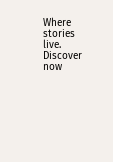Where stories live. Discover now